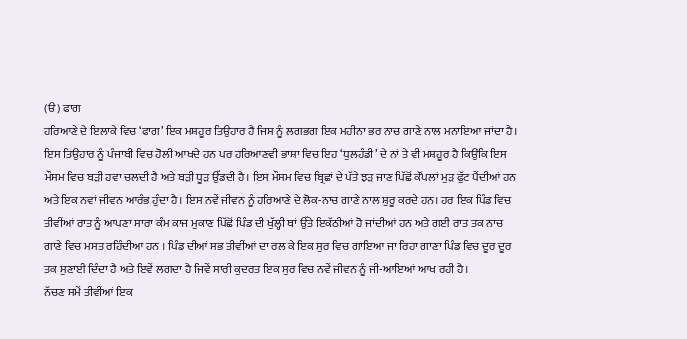(ੳ) ਫਾਗ
ਹਰਿਆਣੇ ਦੇ ਇਲਾਕੇ ਵਿਚ ‘ਫਾਗ’ ਇਕ ਮਸ਼ਹੂਰ ਤਿਉਹਾਰ ਹੈ ਜਿਸ ਨੂੰ ਲਗਭਗ ਇਕ ਮਹੀਨਾ ਭਰ ਨਾਚ ਗਾਣੇ ਨਾਲ ਮਨਾਇਆ ਜਾਂਦਾ ਹੈ। ਇਸ ਤਿਉਹਾਰ ਨੂੰ ਪੰਜਾਬੀ ਵਿਚ ਹੋਲੀ ਆਖਦੇ ਹਨ ਪਰ ਹਰਿਆਣਵੀ ਭਾਸ਼ਾ ਵਿਚ ਇਹ ‘ਧੁਲਹੰਡੀ’ ਦੇ ਨਾਂ ਤੇ ਵੀ ਮਸ਼ਹੂਰ ਹੈ ਕਿਉਂਕਿ ਇਸ ਮੌਸਮ ਵਿਚ ਬੜੀ ਹਵਾ ਚਲਦੀ ਹੈ ਅਤੇ ਬੜੀ ਧੂੜ ਉੱਡਦੀ ਹੈ। ਇਸ ਮੌਸਮ ਵਿਚ ਬ੍ਰਿਛਾਂ ਦੇ ਪੱਤੇ ਝੜ ਜਾਣ ਪਿੱਛੋਂ ਕੌਂਪਲਾਂ ਮੁੜ ਫੁੱਟ ਪੈਂਦੀਆਂ ਹਨ ਅਤੇ ਇਕ ਨਵਾਂ ਜੀਵਨ ਆਰੰਭ ਹੁੰਦਾ ਹੈ। ਇਸ ਨਵੇਂ ਜੀਵਨ ਨੂੰ ਹਰਿਆਣੇ ਦੇ ਲੋਕ-ਨਾਚ ਗਾਣੇ ਨਾਲ ਸ਼ੁਰੂ ਕਰਦੇ ਹਨ। ਹਰ ਇਕ ਪਿੰਡ ਵਿਚ ਤੀਵੀਂਆਂ ਰਾਤ ਨੂੰ ਆਪਣਾ ਸਾਰਾ ਕੰਮ ਕਾਜ ਮੁਕਾਣ ਪਿੱਛੋਂ ਪਿੰਡ ਦੀ ਖੁੱਲ੍ਹੀ ਥਾਂ ਉੱਤੇ ਇਕੱਠੀਆਂ ਹੋ ਜਾਂਦੀਆਂ ਹਨ ਅਤੇ ਗਈ ਰਾਤ ਤਕ ਨਾਚ ਗਾਣੇ ਵਿਚ ਮਸਤ ਰਹਿੰਦੀਆ ਹਨ । ਪਿੰਡ ਦੀਆਂ ਸਭ ਤੀਵੀਂਆਂ ਦਾ ਰਲ ਕੇ ਇਕ ਸੁਰ ਵਿਚ ਗਾਇਆ ਜਾ ਰਿਹਾ ਗਾਣਾ ਪਿੰਡ ਵਿਚ ਦੂਰ ਦੂਰ ਤਕ ਸੁਣਾਈ ਦਿੰਦਾ ਹੈ ਅਤੇ ਇਵੇਂ ਲਗਦਾ ਹੈ ਜਿਵੇਂ ਸਾਰੀ ਕੁਦਰਤ ਇਕ ਸੁਰ ਵਿਚ ਨਵੇਂ ਜੀਵਨ ਨੂੰ ਜੀ-ਆਇਆਂ ਆਖ ਰਹੀ ਹੈ।
ਨੱਚਣ ਸਮੇਂ ਤੀਵੀਂਆਂ ਇਕ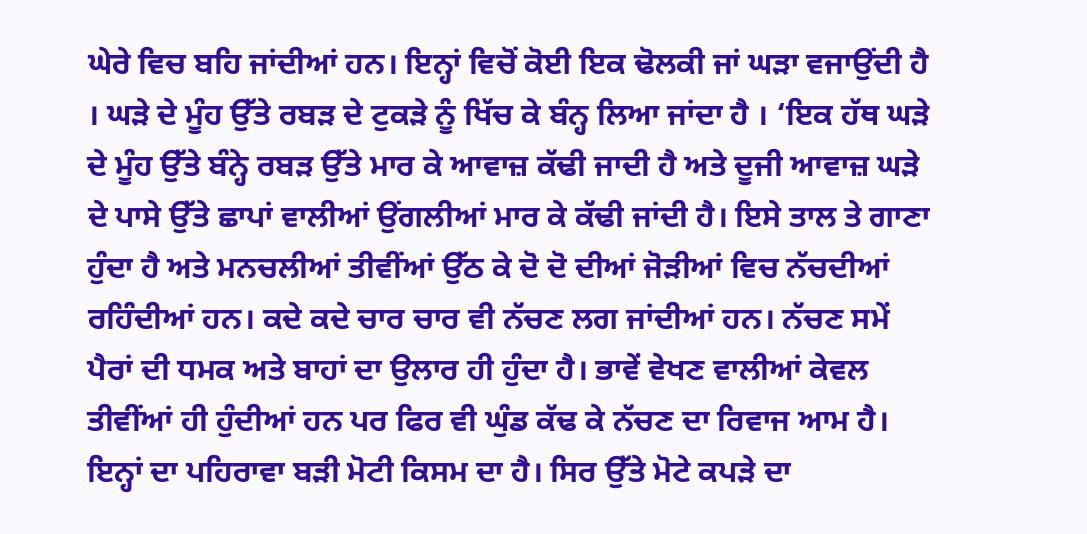ਘੇਰੇ ਵਿਚ ਬਹਿ ਜਾਂਦੀਆਂ ਹਨ। ਇਨ੍ਹਾਂ ਵਿਚੋਂ ਕੋਈ ਇਕ ਢੋਲਕੀ ਜਾਂ ਘੜਾ ਵਜਾਉਂਦੀ ਹੈ । ਘੜੇ ਦੇ ਮੂੰਹ ਉੱਤੇ ਰਬੜ ਦੇ ਟੁਕੜੇ ਨੂੰ ਖਿੱਚ ਕੇ ਬੰਨ੍ਹ ਲਿਆ ਜਾਂਦਾ ਹੈ । ‘ਇਕ ਹੱਥ ਘੜੇ ਦੇ ਮੂੰਹ ਉੱਤੇ ਬੰਨ੍ਹੇ ਰਬੜ ਉੱਤੇ ਮਾਰ ਕੇ ਆਵਾਜ਼ ਕੱਢੀ ਜਾਦੀ ਹੈ ਅਤੇ ਦੂਜੀ ਆਵਾਜ਼ ਘੜੇ ਦੇ ਪਾਸੇ ਉੱਤੇ ਛਾਪਾਂ ਵਾਲੀਆਂ ਉਂਗਲੀਆਂ ਮਾਰ ਕੇ ਕੱਢੀ ਜਾਂਦੀ ਹੈ। ਇਸੇ ਤਾਲ ਤੇ ਗਾਣਾ ਹੁੰਦਾ ਹੈ ਅਤੇ ਮਨਚਲੀਆਂ ਤੀਵੀਂਆਂ ਉੱਠ ਕੇ ਦੋ ਦੋ ਦੀਆਂ ਜੋੜੀਆਂ ਵਿਚ ਨੱਚਦੀਆਂ ਰਹਿੰਦੀਆਂ ਹਨ। ਕਦੇ ਕਦੇ ਚਾਰ ਚਾਰ ਵੀ ਨੱਚਣ ਲਗ ਜਾਂਦੀਆਂ ਹਨ। ਨੱਚਣ ਸਮੇਂ ਪੈਰਾਂ ਦੀ ਧਮਕ ਅਤੇ ਬਾਹਾਂ ਦਾ ਉਲਾਰ ਹੀ ਹੁੰਦਾ ਹੈ। ਭਾਵੇਂ ਵੇਖਣ ਵਾਲੀਆਂ ਕੇਵਲ ਤੀਵੀਂਆਂ ਹੀ ਹੁੰਦੀਆਂ ਹਨ ਪਰ ਫਿਰ ਵੀ ਘੁੰਡ ਕੱਢ ਕੇ ਨੱਚਣ ਦਾ ਰਿਵਾਜ ਆਮ ਹੈ।
ਇਨ੍ਹਾਂ ਦਾ ਪਹਿਰਾਵਾ ਬੜੀ ਮੋਟੀ ਕਿਸਮ ਦਾ ਹੈ। ਸਿਰ ਉੱਤੇ ਮੋਟੇ ਕਪੜੇ ਦਾ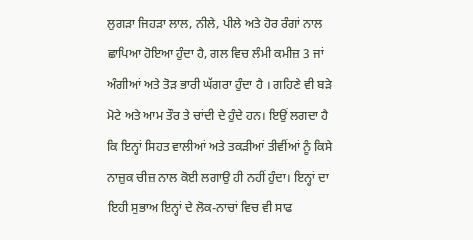ਲੁਗੜਾ ਜਿਹੜਾ ਲਾਲ, ਨੀਲੇ, ਪੀਲੇ ਅਤੇ ਹੋਰ ਰੰਗਾਂ ਨਾਲ ਛਾਪਿਆ ਹੋਇਆ ਹੁੰਦਾ ਹੈ, ਗਲ ਵਿਚ ਲੰਮੀ ਕਮੀਜ਼ 3 ਜਾਂ ਅੰਗੀਆਂ ਅਤੇ ਤੋੜ ਭਾਰੀ ਘੱਗਰਾ ਹੁੰਦਾ ਹੈ । ਗਹਿਣੇ ਵੀ ਬੜੇ ਮੋਟੇ ਅਤੇ ਆਮ ਤੌਰ ਤੇ ਚਾਂਦੀ ਦੇ ਹੁੰਦੇ ਹਨ। ਇਉਂ ਲਗਦਾ ਹੈ ਕਿ ਇਨ੍ਹਾਂ ਸਿਹਤ ਵਾਲੀਆਂ ਅਤੇ ਤਕੜੀਆਂ ਤੀਵੀਂਆਂ ਨੂੰ ਕਿਸੇ ਨਾਜ਼ੁਕ ਚੀਜ਼ ਨਾਲ ਕੋਈ ਲਗਾਉ ਹੀ ਨਹੀਂ ਹੁੰਦਾ। ਇਨ੍ਹਾਂ ਦਾ ਇਹੀ ਸੁਭਾਅ ਇਨ੍ਹਾਂ ਦੇ ਲੋਕ-ਨਾਚਾਂ ਵਿਚ ਵੀ ਸਾਫ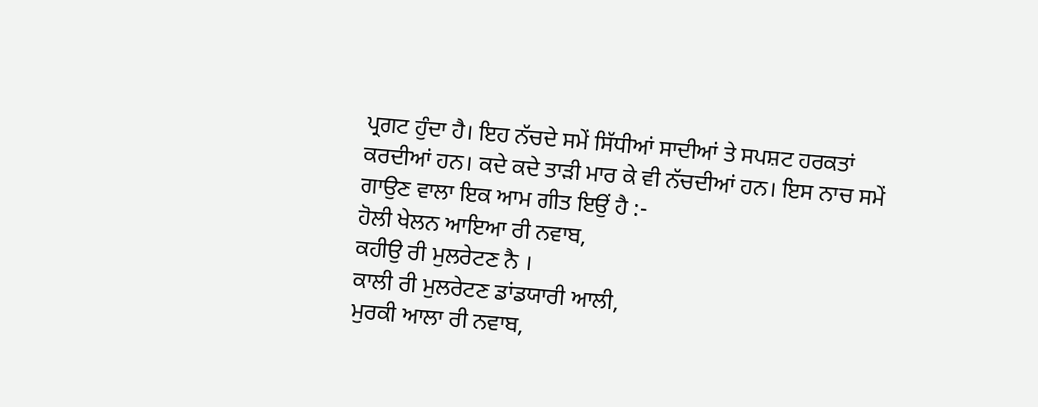ਪ੍ਰਗਟ ਹੁੰਦਾ ਹੈ। ਇਹ ਨੱਚਦੇ ਸਮੇਂ ਸਿੱਧੀਆਂ ਸਾਦੀਆਂ ਤੇ ਸਪਸ਼ਟ ਹਰਕਤਾਂ ਕਰਦੀਆਂ ਹਨ। ਕਦੇ ਕਦੇ ਤਾੜੀ ਮਾਰ ਕੇ ਵੀ ਨੱਚਦੀਆਂ ਹਨ। ਇਸ ਨਾਚ ਸਮੇਂ ਗਾਉਣ ਵਾਲਾ ਇਕ ਆਮ ਗੀਤ ਇਉਂ ਹੈ :-
ਹੋਲੀ ਖੇਲਨ ਆਇਆ ਰੀ ਨਵਾਬ,
ਕਹੀਉ ਰੀ ਮੁਲਰੇਟਣ ਨੈ ।
ਕਾਲੀ ਰੀ ਮੁਲਰੇਟਣ ਡਾਂਡਯਾਰੀ ਆਲੀ,
ਮੁਰਕੀ ਆਲਾ ਰੀ ਨਵਾਬ,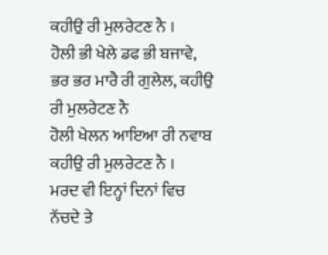ਕਹੀਉ ਰੀ ਮੁਲਰੇਟਣ ਨੈ ।
ਹੋਲੀ ਭੀ ਖੇਲੇ ਡਫ ਭੀ ਬਜਾਵੇ,
ਭਰ ਭਰ ਮਾਰੈ ਰੀ ਗੁਲੇਲ, ਕਹੀਉ ਰੀ ਮੁਲਰੇਟਣ ਨੈ
ਹੋਲੀ ਖੇਲਨ ਆਇਆ ਰੀ ਨਵਾਬ
ਕਹੀਉ ਰੀ ਮੁਲਰੇਟਣ ਨੈ ।
ਮਰਦ ਵੀ ਇਨ੍ਹਾਂ ਦਿਨਾਂ ਵਿਚ ਨੱਚਦੇ ਤੇ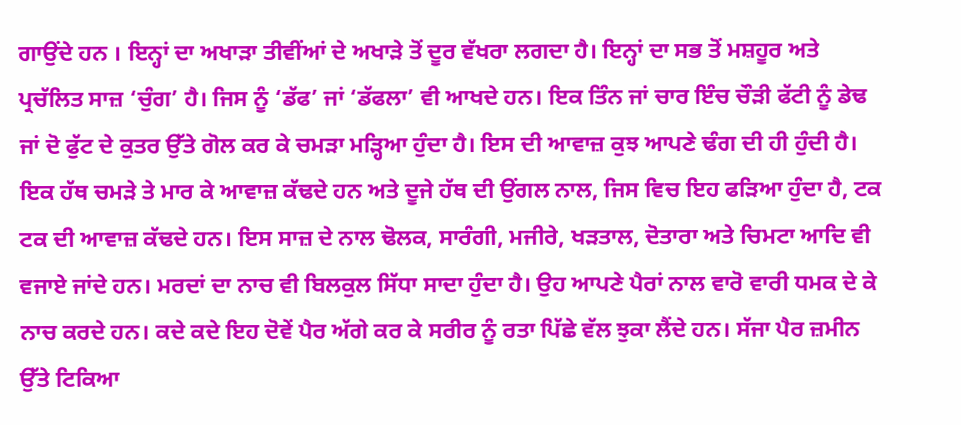ਗਾਉਂਦੇ ਹਨ । ਇਨ੍ਹਾਂ ਦਾ ਅਖਾੜਾ ਤੀਵੀਂਆਂ ਦੇ ਅਖਾੜੇ ਤੋਂ ਦੂਰ ਵੱਖਰਾ ਲਗਦਾ ਹੈ। ਇਨ੍ਹਾਂ ਦਾ ਸਭ ਤੋਂ ਮਸ਼ਹੂਰ ਅਤੇ ਪ੍ਰਚੱਲਿਤ ਸਾਜ਼ ‘ਚੁੰਗ’ ਹੈ। ਜਿਸ ਨੂੰ ‘ਡੱਫ’ ਜਾਂ ‘ਡੱਫਲਾ’ ਵੀ ਆਖਦੇ ਹਨ। ਇਕ ਤਿੰਨ ਜਾਂ ਚਾਰ ਇੰਚ ਚੌੜੀ ਫੱਟੀ ਨੂੰ ਡੇਢ ਜਾਂ ਦੋ ਫੁੱਟ ਦੇ ਕੁਤਰ ਉੱਤੇ ਗੋਲ ਕਰ ਕੇ ਚਮੜਾ ਮੜ੍ਹਿਆ ਹੁੰਦਾ ਹੈ। ਇਸ ਦੀ ਆਵਾਜ਼ ਕੁਝ ਆਪਣੇ ਢੰਗ ਦੀ ਹੀ ਹੁੰਦੀ ਹੈ। ਇਕ ਹੱਥ ਚਮੜੇ ਤੇ ਮਾਰ ਕੇ ਆਵਾਜ਼ ਕੱਢਦੇ ਹਨ ਅਤੇ ਦੂਜੇ ਹੱਥ ਦੀ ਉਂਗਲ ਨਾਲ, ਜਿਸ ਵਿਚ ਇਹ ਫੜਿਆ ਹੁੰਦਾ ਹੈ, ਟਕ ਟਕ ਦੀ ਆਵਾਜ਼ ਕੱਢਦੇ ਹਨ। ਇਸ ਸਾਜ਼ ਦੇ ਨਾਲ ਢੋਲਕ, ਸਾਰੰਗੀ, ਮਜੀਰੇ, ਖੜਤਾਲ, ਦੋਤਾਰਾ ਅਤੇ ਚਿਮਟਾ ਆਦਿ ਵੀ ਵਜਾਏ ਜਾਂਦੇ ਹਨ। ਮਰਦਾਂ ਦਾ ਨਾਚ ਵੀ ਬਿਲਕੁਲ ਸਿੱਧਾ ਸਾਦਾ ਹੁੰਦਾ ਹੈ। ਉਹ ਆਪਣੇ ਪੈਰਾਂ ਨਾਲ ਵਾਰੋ ਵਾਰੀ ਧਮਕ ਦੇ ਕੇ ਨਾਚ ਕਰਦੇ ਹਨ। ਕਦੇ ਕਦੇ ਇਹ ਦੋਵੇਂ ਪੈਰ ਅੱਗੇ ਕਰ ਕੇ ਸਰੀਰ ਨੂੰ ਰਤਾ ਪਿੱਛੇ ਵੱਲ ਝੁਕਾ ਲੈਂਦੇ ਹਨ। ਸੱਜਾ ਪੈਰ ਜ਼ਮੀਨ ਉੱਤੇ ਟਿਕਿਆ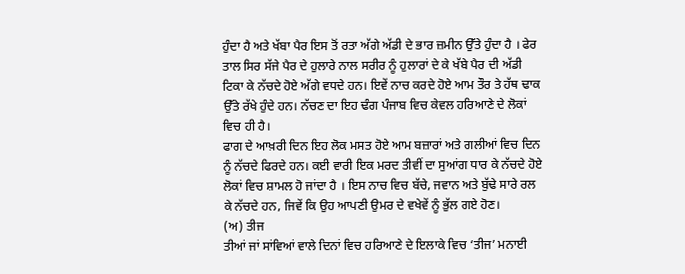ਹੁੰਦਾ ਹੈ ਅਤੇ ਖੱਬਾ ਪੈਰ ਇਸ ਤੋਂ ਰਤਾ ਅੱਗੇ ਅੱਡੀ ਦੇ ਭਾਰ ਜ਼ਮੀਨ ਉੱਤੇ ਹੁੰਦਾ ਹੈ । ਫੇਰ ਤਾਲ ਸਿਰ ਸੱਜੇ ਪੈਰ ਦੇ ਹੁਲਾਰੇ ਨਾਲ ਸਰੀਰ ਨੂੰ ਹੁਲਾਰਾਂ ਦੇ ਕੇ ਖੱਬੇ ਪੈਰ ਦੀ ਅੱਡੀ ਟਿਕਾ ਕੇ ਨੱਚਦੇ ਹੋਏ ਅੱਗੇ ਵਧਦੇ ਹਨ। ਇਵੇਂ ਨਾਚ ਕਰਦੇ ਹੋਏ ਆਮ ਤੌਰ ਤੇ ਹੱਥ ਢਾਕ ਉੱਤੇ ਰੱਖੇ ਹੁੰਦੇ ਹਨ। ਨੱਚਣ ਦਾ ਇਹ ਢੰਗ ਪੰਜਾਬ ਵਿਚ ਕੇਵਲ ਹਰਿਆਣੇ ਦੇ ਲੋਕਾਂ ਵਿਚ ਹੀ ਹੈ।
ਫਾਗ ਦੇ ਆਖ਼ਰੀ ਦਿਨ ਇਹ ਲੋਕ ਮਸਤ ਹੋਏ ਆਮ ਬਜ਼ਾਰਾਂ ਅਤੇ ਗਲੀਆਂ ਵਿਚ ਦਿਨ ਨੂੰ ਨੱਚਦੇ ਫਿਰਦੇ ਹਨ। ਕਈ ਵਾਰੀ ਇਕ ਮਰਦ ਤੀਵੀਂ ਦਾ ਸੁਆਂਗ ਧਾਰ ਕੇ ਨੱਚਦੇ ਹੋਏ ਲੋਕਾਂ ਵਿਚ ਸ਼ਾਮਲ ਹੋ ਜਾਂਦਾ ਹੈ । ਇਸ ਨਾਚ ਵਿਚ ਬੱਚੇ, ਜਵਾਨ ਅਤੇ ਬੁੱਢੇ ਸਾਰੇ ਰਲ ਕੇ ਨੱਚਦੇ ਹਨ, ਜਿਵੇਂ ਕਿ ਉਹ ਆਪਣੀ ਉਮਰ ਦੇ ਵਖੇਵੇਂ ਨੂੰ ਭੁੱਲ ਗਏ ਹੋਣ।
(ਅ) ਤੀਜ
ਤੀਆਂ ਜਾਂ ਸਾਂਵਿਆਂ ਵਾਲੇ ਦਿਨਾਂ ਵਿਚ ਹਰਿਆਣੇ ਦੇ ਇਲਾਕੇ ਵਿਚ ‘ਤੀਜ’ ਮਨਾਈ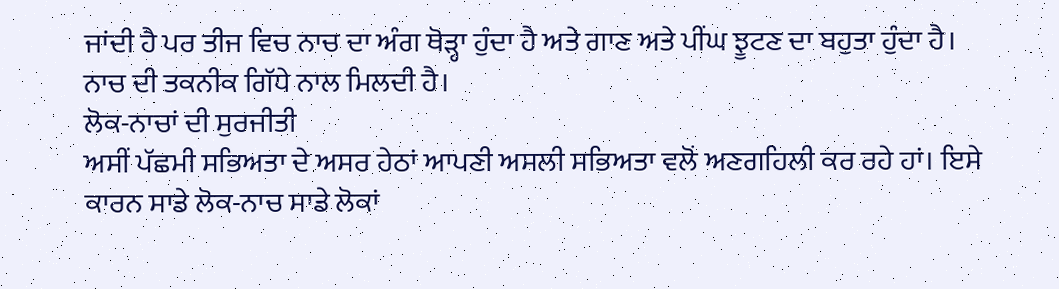ਜਾਂਦੀ ਹੈ ਪਰ ਤੀਜ ਵਿਚ ਨਾਚ ਦਾ ਅੰਗ ਥੋੜ੍ਹਾ ਹੁੰਦਾ ਹੈ ਅਤੇ ਗਾਣ ਅਤੇ ਪੀਂਘ ਝੂਟਣ ਦਾ ਬਹੁਤਾ ਹੁੰਦਾ ਹੈ। ਨਾਚ ਦੀ ਤਕਨੀਕ ਗਿੱਧੇ ਨਾਲ ਮਿਲਦੀ ਹੈ।
ਲੋਕ-ਨਾਚਾਂ ਦੀ ਸੁਰਜੀਤੀ
ਅਸੀਂ ਪੱਛਮੀ ਸਭਿਅਤਾ ਦੇ ਅਸਰ ਹੇਠਾਂ ਆਪਣੀ ਅਸਲੀ ਸਭਿਅਤਾ ਵਲੋਂ ਅਣਗਹਿਲੀ ਕਰ ਰਹੇ ਹਾਂ। ਇਸੇ ਕਾਰਨ ਸਾਡੇ ਲੋਕ-ਨਾਚ ਸਾਡੇ ਲੋਕਾਂ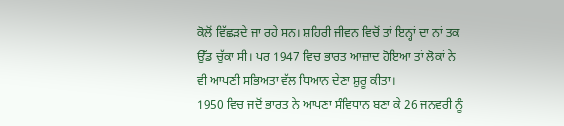ਕੋਲੋਂ ਵਿੱਛੜਦੇ ਜਾ ਰਹੇ ਸਨ। ਸ਼ਹਿਰੀ ਜੀਵਨ ਵਿਚੋਂ ਤਾਂ ਇਨ੍ਹਾਂ ਦਾ ਨਾਂ ਤਕ ਉੱਡ ਚੁੱਕਾ ਸੀ। ਪਰ 1947 ਵਿਚ ਭਾਰਤ ਆਜ਼ਾਦ ਹੋਇਆ ਤਾਂ ਲੋਕਾਂ ਨੇ ਵੀ ਆਪਣੀ ਸਭਿਅਤਾ ਵੱਲ ਧਿਆਨ ਦੇਣਾ ਸ਼ੁਰੂ ਕੀਤਾ।
1950 ਵਿਚ ਜਦੋਂ ਭਾਰਤ ਨੇ ਆਪਣਾ ਸੰਵਿਧਾਨ ਬਣਾ ਕੇ 26 ਜਨਵਰੀ ਨੂੰ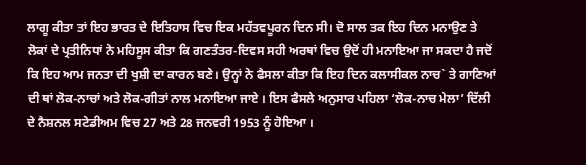ਲਾਗੂ ਕੀਤਾ ਤਾਂ ਇਹ ਭਾਰਤ ਦੇ ਇਤਿਹਾਸ ਵਿਚ ਇਕ ਮਹੱਤਵਪੂਰਨ ਦਿਨ ਸੀ। ਦੋ ਸਾਲ ਤਕ ਇਹ ਦਿਨ ਮਨਾਉਣ ਤੇ ਲੋਕਾਂ ਦੇ ਪ੍ਰਤੀਨਿਧਾਂ ਨੇ ਮਹਿਸੂਸ ਕੀਤਾ ਕਿ ਗਣਤੰਤਰ-ਦਿਵਸ ਸਹੀ ਅਰਥਾਂ ਵਿਚ ਉਦੋਂ ਹੀ ਮਨਾਇਆ ਜਾ ਸਕਦਾ ਹੈ ਜਦੋਂ ਕਿ ਇਹ ਆਮ ਜਨਤਾ ਦੀ ਖੁਸ਼ੀ ਦਾ ਕਾਰਨ ਬਣੇ। ਉਨ੍ਹਾਂ ਨੇ ਫੈਸਲਾ ਕੀਤਾ ਕਿ ਇਹ ਦਿਨ ਕਲਾਸੀਕਲ ਨਾਚ` ਤੇ ਗਾਣਿਆਂ ਦੀ ਥਾਂ ਲੋਕ-ਨਾਚਾਂ ਅਤੇ ਲੋਕ-ਗੀਤਾਂ ਨਾਲ ਮਨਾਇਆ ਜਾਏ । ਇਸ ਫੈਸਲੇ ਅਨੁਸਾਰ ਪਹਿਲਾ ‘ਲੋਕ-ਨਾਚ ਮੇਲਾ’ ਦਿੱਲੀ ਦੇ ਨੈਸ਼ਨਲ ਸਟੇਡੀਅਮ ਵਿਚ 27 ਅਤੇ 28 ਜਨਵਰੀ 1953 ਨੂੰ ਹੋਇਆ ।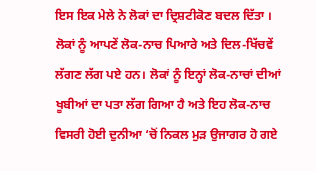ਇਸ ਇਕ ਮੇਲੇ ਨੇ ਲੋਕਾਂ ਦਾ ਦ੍ਰਿਸ਼ਟੀਕੋਣ ਬਦਲ ਦਿੱਤਾ । ਲੋਕਾਂ ਨੂੰ ਆਪਣੇਂ ਲੋਕ-ਨਾਚ ਪਿਆਰੇ ਅਤੇ ਦਿਲ-ਖਿੱਚਵੇਂ ਲੱਗਣ ਲੱਗ ਪਏ ਹਨ। ਲੋਕਾਂ ਨੂੰ ਇਨ੍ਹਾਂ ਲੋਕ-ਨਾਚਾਂ ਦੀਆਂ ਖੂਬੀਆਂ ਦਾ ਪਤਾ ਲੱਗ ਗਿਆ ਹੈ ਅਤੇ ਇਹ ਲੋਕ-ਨਾਚ ਵਿਸਰੀ ਹੋਈ ਦੁਨੀਆ ‘ਚੋਂ ਨਿਕਲ ਮੁੜ ਉਜਾਗਰ ਹੋ ਗਏ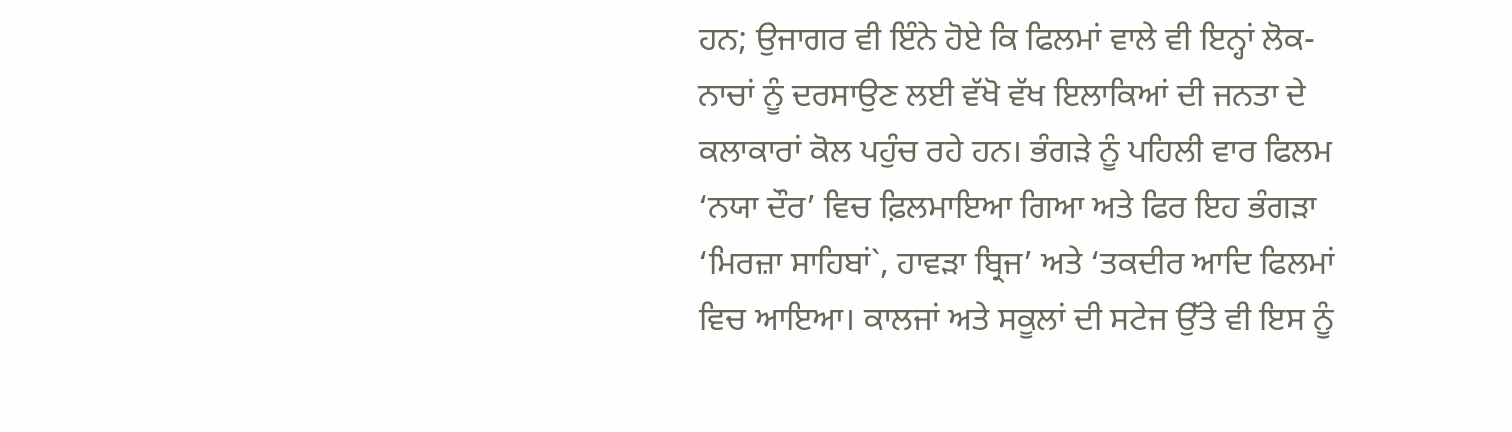ਹਨ; ਉਜਾਗਰ ਵੀ ਇੰਨੇ ਹੋਏ ਕਿ ਫਿਲਮਾਂ ਵਾਲੇ ਵੀ ਇਨ੍ਹਾਂ ਲੋਕ-ਨਾਚਾਂ ਨੂੰ ਦਰਸਾਉਣ ਲਈ ਵੱਖੋ ਵੱਖ ਇਲਾਕਿਆਂ ਦੀ ਜਨਤਾ ਦੇ ਕਲਾਕਾਰਾਂ ਕੋਲ ਪਹੁੰਚ ਰਹੇ ਹਨ। ਭੰਗੜੇ ਨੂੰ ਪਹਿਲੀ ਵਾਰ ਫਿਲਮ ‘ਨਯਾ ਦੌਰ’ ਵਿਚ ਫ਼ਿਲਮਾਇਆ ਗਿਆ ਅਤੇ ਫਿਰ ਇਹ ਭੰਗੜਾ ‘ਮਿਰਜ਼ਾ ਸਾਹਿਬਾਂ`, ਹਾਵੜਾ ਬ੍ਰਿਜ’ ਅਤੇ ‘ਤਕਦੀਰ ਆਦਿ ਫਿਲਮਾਂ ਵਿਚ ਆਇਆ। ਕਾਲਜਾਂ ਅਤੇ ਸਕੂਲਾਂ ਦੀ ਸਟੇਜ ਉੱਤੇ ਵੀ ਇਸ ਨੂੰ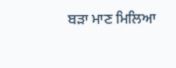ਬੜਾ ਮਾਣ ਮਿਲਿਆ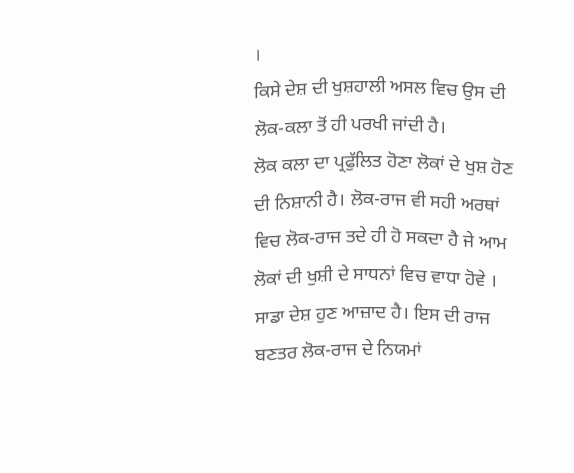।
ਕਿਸੇ ਦੇਸ਼ ਦੀ ਖੁਸ਼ਹਾਲੀ ਅਸਲ ਵਿਚ ਉਸ ਦੀ ਲੋਕ-ਕਲਾ ਤੋਂ ਹੀ ਪਰਖੀ ਜਾਂਦੀ ਹੈ।
ਲੋਕ ਕਲਾ ਦਾ ਪ੍ਰਫੁੱਲਿਤ ਹੋਣਾ ਲੋਕਾਂ ਦੇ ਖੁਸ਼ ਹੋਣ ਦੀ ਨਿਸ਼ਾਨੀ ਹੈ। ਲੋਕ-ਰਾਜ ਵੀ ਸਹੀ ਅਰਥਾਂ ਵਿਚ ਲੋਕ-ਰਾਜ ਤਦੇ ਹੀ ਹੋ ਸਕਦਾ ਹੈ ਜੇ ਆਮ ਲੋਕਾਂ ਦੀ ਖੁਸ਼ੀ ਦੇ ਸਾਧਨਾਂ ਵਿਚ ਵਾਧਾ ਹੋਵੇ । ਸਾਡਾ ਦੇਸ਼ ਹੁਣ ਆਜ਼ਾਦ ਹੈ। ਇਸ ਦੀ ਰਾਜ ਬਣਤਰ ਲੋਕ-ਰਾਜ ਦੇ ਨਿਯਮਾਂ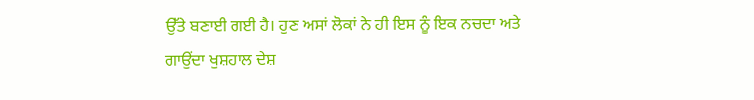ਉੱਤੇ ਬਣਾਈ ਗਈ ਹੈ। ਹੁਣ ਅਸਾਂ ਲੋਕਾਂ ਨੇ ਹੀ ਇਸ ਨੂੰ ਇਕ ਨਚਦਾ ਅਤੇ ਗਾਉਂਦਾ ਖੁਸ਼ਹਾਲ ਦੇਸ਼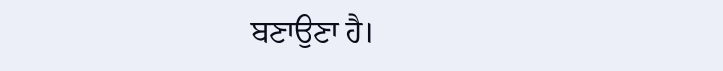ਬਣਾਉਣਾ ਹੈ।